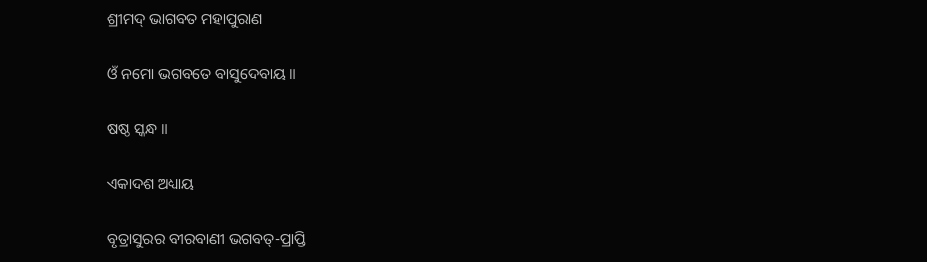ଶ୍ରୀମଦ୍ ଭାଗବତ ମହାପୁରାଣ

ଓଁ ନମୋ ଭଗବତେ ବାସୁଦେବାୟ ॥

ଷଷ୍ଠ ସ୍କନ୍ଧ ॥

ଏକାଦଶ ଅଧ୍ୟାୟ

ବୃତ୍ରାସୁରର ବୀରବାଣୀ ଭଗବତ୍-ପ୍ରାପ୍ତି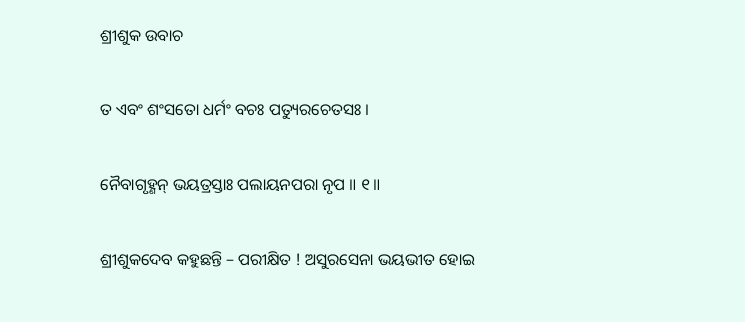ଶ୍ରୀଶୁକ ଉବାଚ

ତ ଏବଂ ଶଂସତୋ ଧର୍ମଂ ବଚଃ ପତ୍ୟୁରଚେତସଃ ।

ନୈବାଗୃହ୍ଣନ୍ ଭୟତ୍ରସ୍ତାଃ ପଲାୟନପରା ନୃପ ॥ ୧॥

ଶ୍ରୀଶୁକଦେବ କହୁଛନ୍ତି – ପରୀକ୍ଷିତ ! ଅସୁରସେନା ଭୟଭୀତ ହୋଇ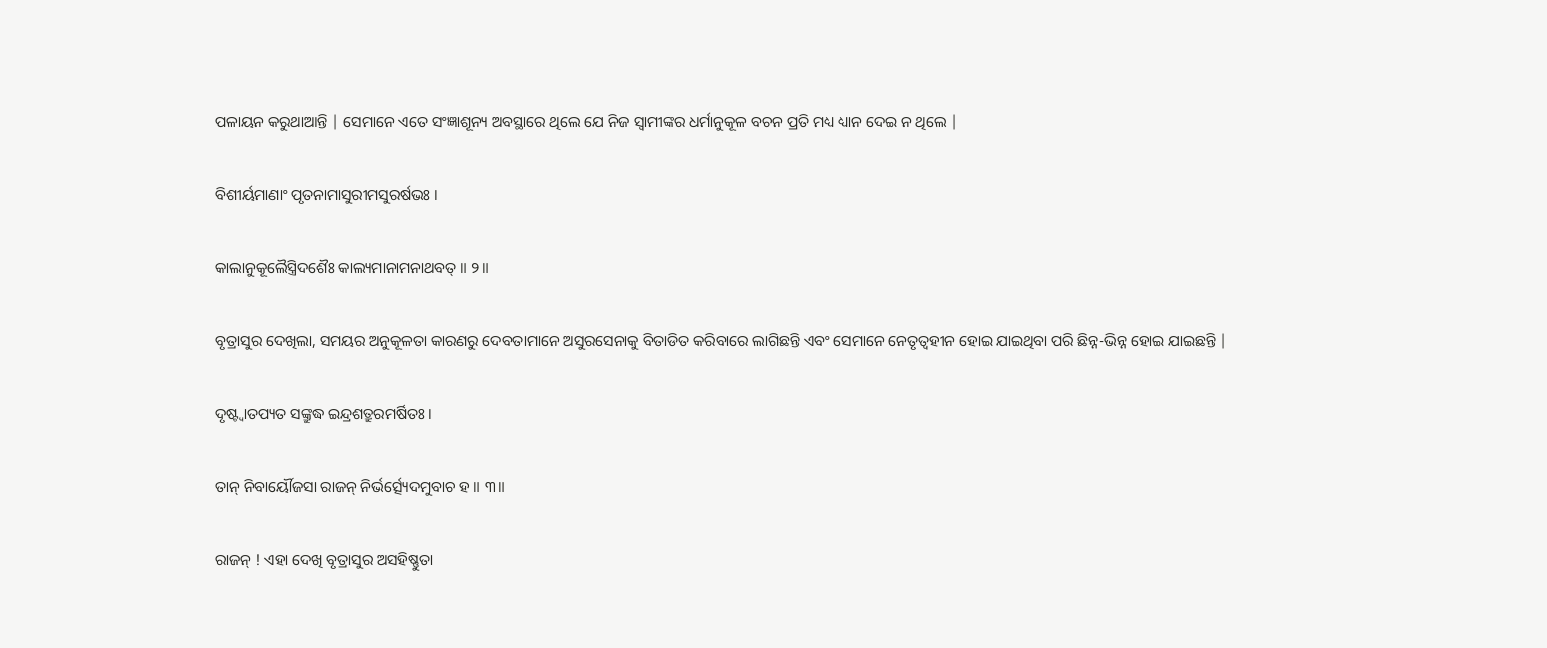ପଳାୟନ କରୁଥାଆନ୍ତି | ସେମାନେ ଏତେ ସଂଜ୍ଞାଶୂନ୍ୟ ଅବସ୍ଥାରେ ଥିଲେ ଯେ ନିଜ ସ୍ବାମୀଙ୍କର ଧର୍ମାନୁକୂଳ ବଚନ ପ୍ରତି ମଧ୍ୟ ଧ୍ୟାନ ଦେଇ ନ ଥିଲେ |

ବିଶୀର୍ୟମାଣାଂ ପୃତନାମାସୁରୀମସୁରର୍ଷଭଃ ।

କାଲାନୁକୂଲୈସ୍ତ୍ରିଦଶୈଃ କାଲ୍ୟମାନାମନାଥବତ୍ ॥ ୨॥

ବୃତ୍ରାସୁର ଦେଖିଲା, ସମୟର ଅନୁକୂଳତା କାରଣରୁ ଦେବତାମାନେ ଅସୁରସେନାକୁ ବିତାଡିତ କରିବାରେ ଲାଗିଛନ୍ତି ଏବଂ ସେମାନେ ନେତୃତ୍ବହୀନ ହୋଇ ଯାଇଥିବା ପରି ଛିନ୍ନ-ଭିନ୍ନ ହୋଇ ଯାଇଛନ୍ତି |

ଦୃଷ୍ଟ୍ୱାତପ୍ୟତ ସଙ୍କ୍ରୁଦ୍ଧ ଇନ୍ଦ୍ରଶତ୍ରୁରମର୍ଷିତଃ ।

ତାନ୍ ନିବାର୍ୟୌଜସା ରାଜନ୍ ନିର୍ଭର୍ତ୍ସ୍ୟେଦମୁବାଚ ହ ॥ ୩॥

ରାଜନ୍ ! ଏହା ଦେଖି ବୃତ୍ରାସୁର ଅସହିଷ୍ଣୁତା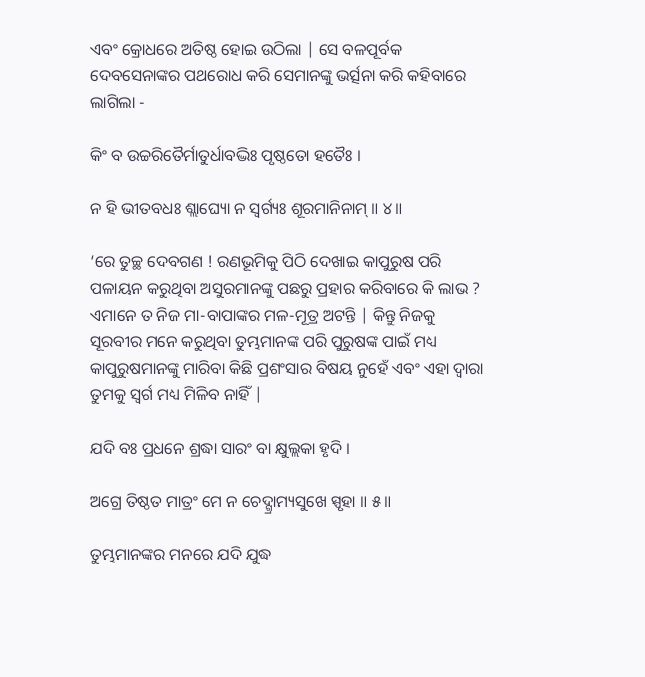ଏବଂ କ୍ରୋଧରେ ଅତିଷ୍ଠ ହୋଇ ଉଠିଲା | ସେ ବଳପୂର୍ବକ ଦେବସେନାଙ୍କର ପଥରୋଧ କରି ସେମାନଙ୍କୁ ଭର୍ତ୍ସନା କରି କହିବାରେ ଲାଗିଲା -

କିଂ ବ ଉଚ୍ଚରିତୈର୍ମାତୁର୍ଧାବଦ୍ଭିଃ ପୃଷ୍ଠତୋ ହତୈଃ ।

ନ ହି ଭୀତବଧଃ ଶ୍ଲାଘ୍ୟୋ ନ ସ୍ୱର୍ଗ୍ୟଃ ଶୂରମାନିନାମ୍ ॥ ୪॥

‘ରେ ତୁଚ୍ଛ ଦେବଗଣ ! ରଣଭୂମିକୁ ପିଠି ଦେଖାଇ କାପୁରୁଷ ପରି ପଳାୟନ କରୁଥିବା ଅସୁରମାନଙ୍କୁ ପଛରୁ ପ୍ରହାର କରିବାରେ କି ଲାଭ ? ଏମାନେ ତ ନିଜ ମା-ବାପାଙ୍କର ମଳ-ମୂତ୍ର ଅଟନ୍ତି | କିନ୍ତୁ ନିଜକୁ ସୂରବୀର ମନେ କରୁଥିବା ତୁମ୍ଭମାନଙ୍କ ପରି ପୁରୁଷଙ୍କ ପାଇଁ ମଧ୍ୟ କାପୁରୁଷମାନଙ୍କୁ ମାରିବା କିଛି ପ୍ରଶଂସାର ବିଷୟ ନୁହେଁ ଏବଂ ଏହା ଦ୍ବାରା ତୁମକୁ ସ୍ବର୍ଗ ମଧ୍ୟ ମିଳିବ ନାହିଁ |

ଯଦି ବଃ ପ୍ରଧନେ ଶ୍ରଦ୍ଧା ସାରଂ ବା କ୍ଷୁଲ୍ଲକା ହୃଦି ।

ଅଗ୍ରେ ତିଷ୍ଠତ ମାତ୍ରଂ ମେ ନ ଚେଦ୍ଗ୍ରାମ୍ୟସୁଖେ ସ୍ପୃହା ॥ ୫॥

ତୁମ୍ଭମାନଙ୍କର ମନରେ ଯଦି ଯୁଦ୍ଧ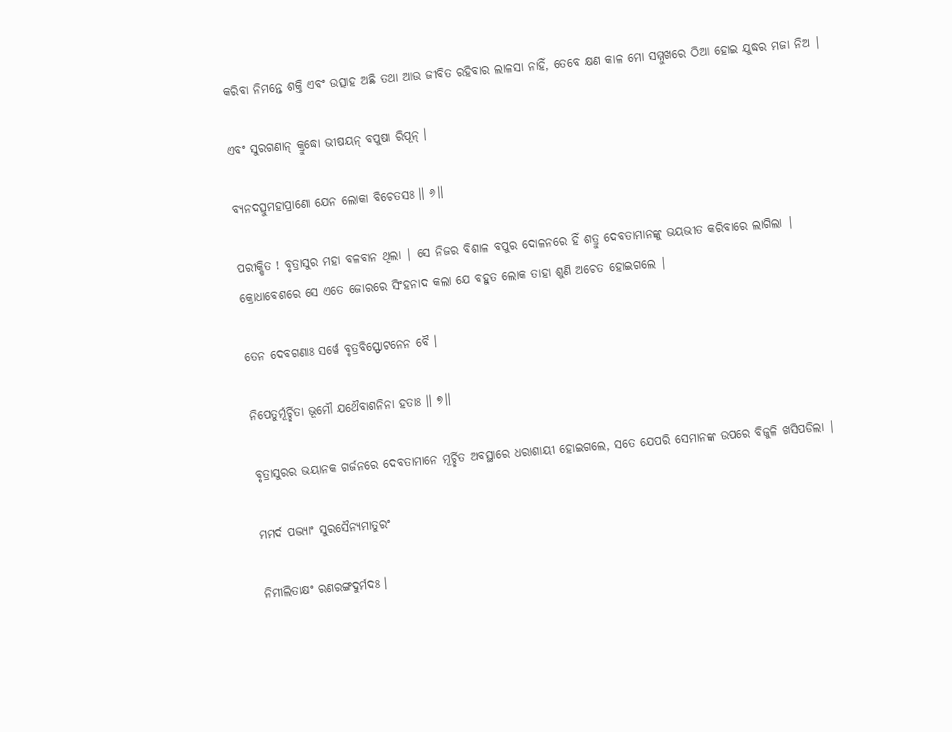କରିବା ନିମନ୍ତେ ଶକ୍ତି ଏବଂ ଉତ୍ସାହ ଅଛି ତଥା ଆଉ ଜୀବିତ ରହିବାର ଲାଳସା ନାହିଁ, ତେବେ କ୍ଷଣ କାଳ ମୋ ସମ୍ମୁଖରେ ଠିଆ ହୋଇ ଯୁଦ୍ଧର ମଜା ନିଅ |

ଏବଂ ସୁରଗଣାନ୍ କ୍ରୁଦ୍ଧୋ ଭୀଷୟନ୍ ବପୁଷା ରିପୂନ୍ ।

ବ୍ୟନଦତ୍ସୁମହାପ୍ରାଣୋ ଯେନ ଲୋକା ବିଚେତସଃ ॥ ୬॥

ପରୀକ୍ଷିତ ! ବୃତ୍ରାସୁର ମହା ବଳବାନ ଥିଲା | ସେ ନିଜର ବିଶାଳ ବପୁର ଦୋଳନରେ ହିଁ ଶତ୍ରୁ ଦେବତାମାନଙ୍କୁ ଭୟଭୀତ କରିବାରେ ଲାଗିଲା | କ୍ରୋଧାବେଶରେ ସେ ଏତେ ଜୋରରେ ସିଂହନାଦ କଲା ଯେ ବହୁତ ଲୋକ ତାହା ଶୁଣି ଅଚେତ ହୋଇଗଲେ |

ତେନ ଦେବଗଣାଃ ସର୍ୱେ ବୃତ୍ରବିସ୍ଫୋଟନେନ ବୈ ।

ନିପେତୁର୍ମୂର୍ଚ୍ଛିତା ଭୂମୌ ଯଥୈବାଶନିନା ହତାଃ ॥ ୭॥

ବୃତ୍ରାସୁରର ଭୟାନକ ଗର୍ଜନରେ ଦେବତାମାନେ ମୂର୍ଚ୍ଛିତ ଅବସ୍ଥାରେ ଧରାଶାୟୀ ହୋଇଗଲେ, ସତେ ଯେପରି ସେମାନଙ୍କ ଉପରେ ବିଜୁଳି ଖସିପଡିଲା |

ମମର୍ଦ ପଦ୍ଭ୍ୟାଂ ସୁରସୈନ୍ୟମାତୁରଂ

ନିମୀଲିତାକ୍ଷଂ ରଣରଙ୍ଗଦୁର୍ମଦଃ ।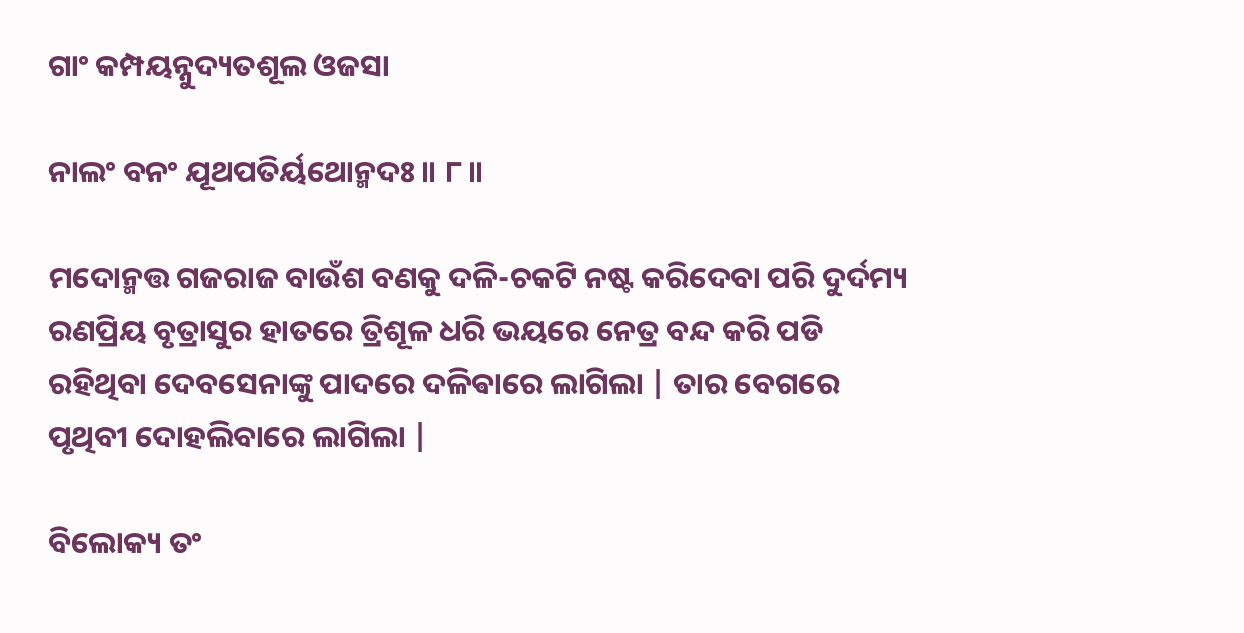ଗାଂ କମ୍ପୟନ୍ନୁଦ୍ୟତଶୂଲ ଓଜସା

ନାଲଂ ବନଂ ଯୂଥପତିର୍ୟଥୋନ୍ମଦଃ ॥ ୮॥

ମଦୋନ୍ମତ୍ତ ଗଜରାଜ ବାଉଁଶ ବଣକୁ ଦଳି-ଚକଟି ନଷ୍ଟ କରିଦେବା ପରି ଦୁର୍ଦମ୍ୟ ରଣପ୍ରିୟ ବୃତ୍ରାସୁର ହାତରେ ତ୍ରିଶୂଳ ଧରି ଭୟରେ ନେତ୍ର ବନ୍ଦ କରି ପଡି ରହିଥିବା ଦେବସେନାଙ୍କୁ ପାଦରେ ଦଳିଵାରେ ଲାଗିଲା | ତାର ବେଗରେ ପୃଥିବୀ ଦୋହଲିବାରେ ଲାଗିଲା |

ବିଲୋକ୍ୟ ତଂ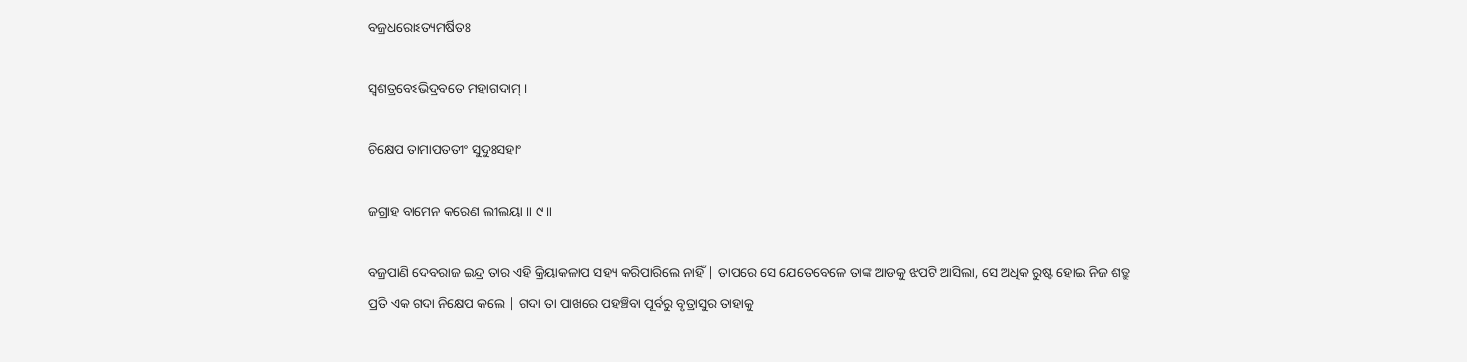ବଜ୍ରଧରୋଽତ୍ୟମର୍ଷିତଃ

ସ୍ୱଶତ୍ରବେଽଭିଦ୍ରବତେ ମହାଗଦାମ୍ ।

ଚିକ୍ଷେପ ତାମାପତତୀଂ ସୁଦୁଃସହାଂ

ଜଗ୍ରାହ ବାମେନ କରେଣ ଲୀଲୟା ॥ ୯॥

ବଜ୍ରପାଣି ଦେବରାଜ ଇନ୍ଦ୍ର ତାର ଏହି କ୍ରିୟାକଳାପ ସହ୍ୟ କରିପାରିଲେ ନାହିଁ | ତାପରେ ସେ ଯେତେବେଳେ ତାଙ୍କ ଆଡକୁ ଝପଟି ଆସିଲା, ସେ ଅଧିକ ରୁଷ୍ଟ ହୋଇ ନିଜ ଶତ୍ରୁ ପ୍ରତି ଏକ ଗଦା ନିକ୍ଷେପ କଲେ | ଗଦା ତା ପାଖରେ ପହଞ୍ଚିବା ପୂର୍ବରୁ ବୃତ୍ରାସୁର ତାହାକୁ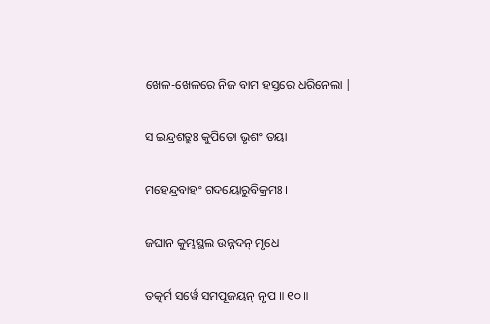ଖେଳ-ଖେଳରେ ନିଜ ବାମ ହସ୍ତରେ ଧରିନେଲା |

ସ ଇନ୍ଦ୍ରଶତ୍ରୁଃ କୁପିତୋ ଭୃଶଂ ତୟା

ମହେନ୍ଦ୍ରବାହଂ ଗଦୟୋରୁବିକ୍ରମଃ ।

ଜଘାନ କୁମ୍ଭସ୍ଥଲ ଉନ୍ନଦନ୍ ମୃଧେ

ତତ୍କର୍ମ ସର୍ୱେ ସମପୂଜୟନ୍ ନୃପ ॥ ୧୦॥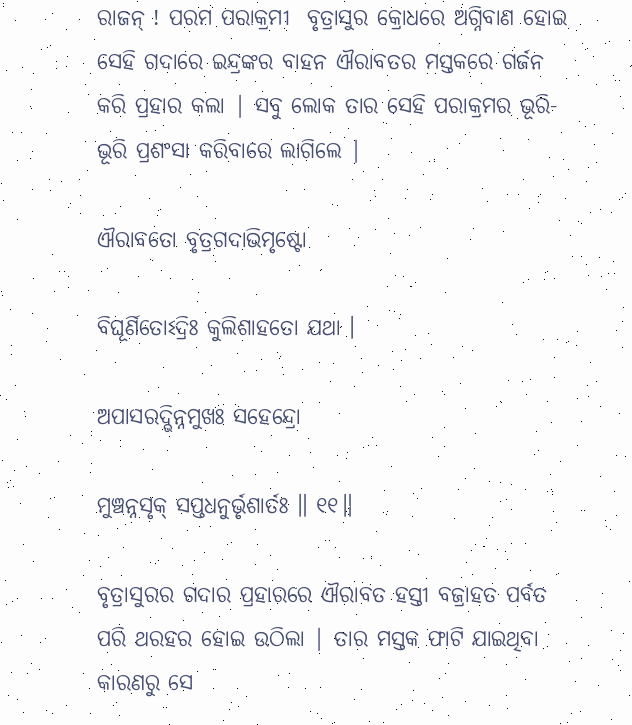ରାଜନ୍ ! ପରମ ପରାକ୍ରମୀ  ବୃତ୍ରାସୁର କ୍ରୋଧରେ ଅଗ୍ନିବାଣ ହୋଇ ସେହି ଗଦାରେ ଇନ୍ଦ୍ରଙ୍କର ବାହନ ଐରାବତର ମସ୍ତକରେ ଗର୍ଜନ କରି ପ୍ରହାର କଲା | ସବୁ ଲୋକ ତାର ସେହି ପରାକ୍ରମର ଭୂରି-ଭୂରି ପ୍ରଶଂସା କରିବାରେ ଲାଗିଲେ |

ଐରାବତୋ ବୃତ୍ରଗଦାଭିମୃଷ୍ଟୋ

ବିଘୂର୍ଣିତୋଽଦ୍ରିଃ କୁଲିଶାହତୋ ଯଥା ।

ଅପାସରଦ୍ଭିନ୍ନମୁଖଃ ସହେନ୍ଦ୍ରୋ

ମୁଞ୍ଚନ୍ନସୃକ୍ ସପ୍ତଧନୁର୍ଭୃଶାର୍ତଃ ॥ ୧୧॥

ବୃତ୍ରାସୁରର ଗଦାର ପ୍ରହାରରେ ଐରାବତ ହସ୍ତୀ ବଜ୍ରାହତ ପର୍ବତ ପରି ଥରହର ହୋଇ ଉଠିଲା | ତାର ମସ୍ତକ ଫାଟି ଯାଇଥିବା କାରଣରୁ ସେ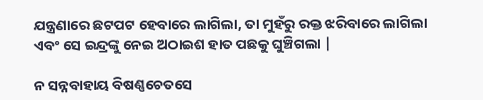ଯନ୍ତ୍ରଣାରେ ଛଟପଟ ହେବାରେ ଲାଗିଲା, ତା ମୁହଁରୁ ରକ୍ତ ଝରିବାରେ ଲାଗିଲା ଏବଂ ସେ ଇନ୍ଦ୍ରଙ୍କୁ ନେଇ ଅଠାଇଶ ହାତ ପଛକୁ ଘୁଞ୍ଚିଗଲା |

ନ ସନ୍ନବାହାୟ ବିଷଣ୍ଣଚେତସେ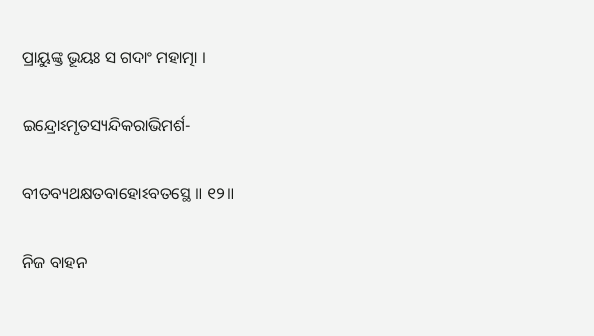ପ୍ରାୟୁଙ୍କ୍ତ ଭୂୟଃ ସ ଗଦାଂ ମହାତ୍ମା ।

ଇନ୍ଦ୍ରୋଽମୃତସ୍ୟନ୍ଦିକରାଭିମର୍ଶ-

ବୀତବ୍ୟଥକ୍ଷତବାହୋଽବତସ୍ଥେ ॥ ୧୨॥

ନିଜ ବାହନ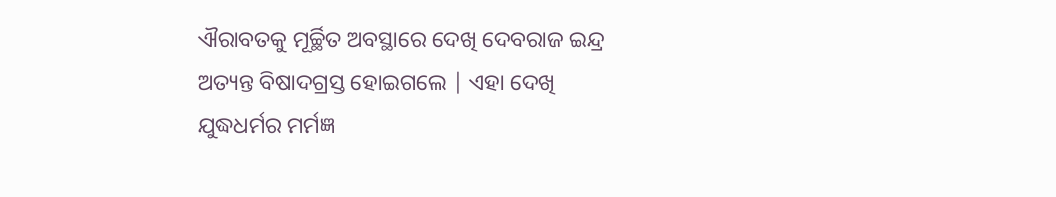ଐରାବତକୁ ମୂର୍ଚ୍ଛିତ ଅବସ୍ଥାରେ ଦେଖି ଦେବରାଜ ଇନ୍ଦ୍ର ଅତ୍ୟନ୍ତ ବିଷାଦଗ୍ରସ୍ତ ହୋଇଗଲେ | ଏହା ଦେଖି ଯୁଦ୍ଧଧର୍ମର ମର୍ମଜ୍ଞ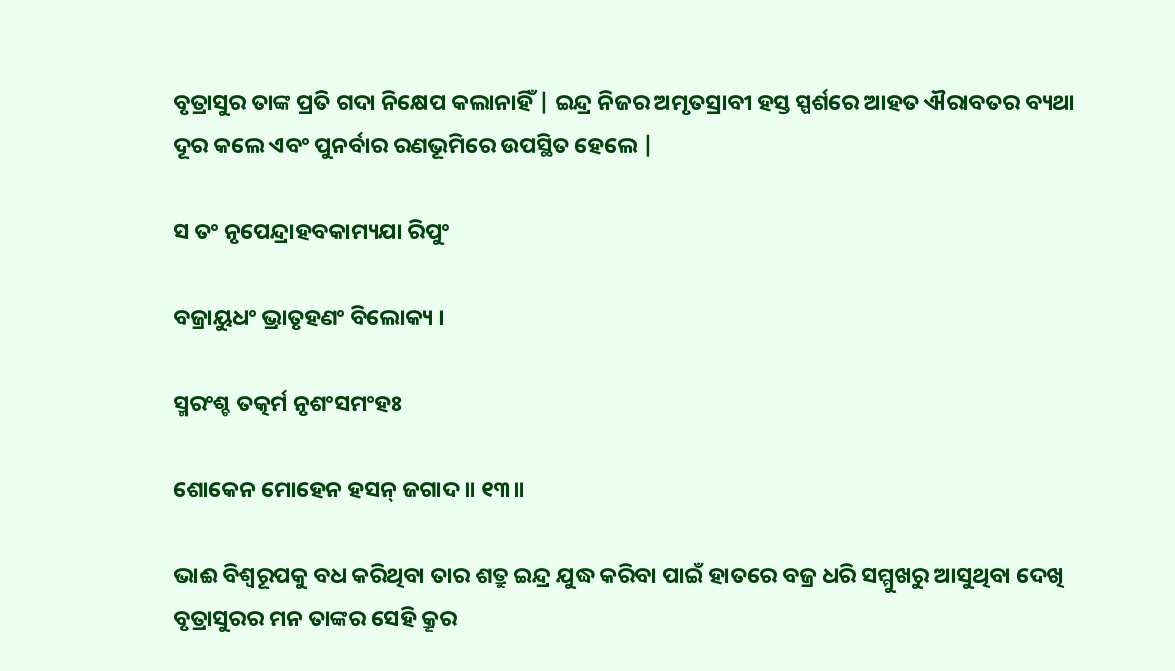ବୃତ୍ରାସୁର ତାଙ୍କ ପ୍ରତି ଗଦା ନିକ୍ଷେପ କଲାନାହିଁ | ଇନ୍ଦ୍ର ନିଜର ଅମୃତସ୍ରାବୀ ହସ୍ତ ସ୍ପର୍ଶରେ ଆହତ ଐରାବତର ବ୍ୟଥା ଦୂର କଲେ ଏବଂ ପୁନର୍ବାର ରଣଭୂମିରେ ଉପସ୍ଥିତ ହେଲେ |

ସ ତଂ ନୃପେନ୍ଦ୍ରାହବକାମ୍ୟଯା ରିପୁଂ

ବଜ୍ରାୟୁଧଂ ଭ୍ରାତୃହଣଂ ବିଲୋକ୍ୟ ।

ସ୍ମରଂଶ୍ଚ ତତ୍କର୍ମ ନୃଶଂସମଂହଃ

ଶୋକେନ ମୋହେନ ହସନ୍ ଜଗାଦ ॥ ୧୩॥

ଭାଈ ବିଶ୍ବରୂପକୁ ବଧ କରିଥିବା ତାର ଶତ୍ରୁ ଇନ୍ଦ୍ର ଯୁଦ୍ଧ କରିବା ପାଇଁ ହାତରେ ବଜ୍ର ଧରି ସମ୍ମୁଖରୁ ଆସୁଥିବା ଦେଖି ବୃତ୍ରାସୁରର ମନ ତାଙ୍କର ସେହି କ୍ରୂର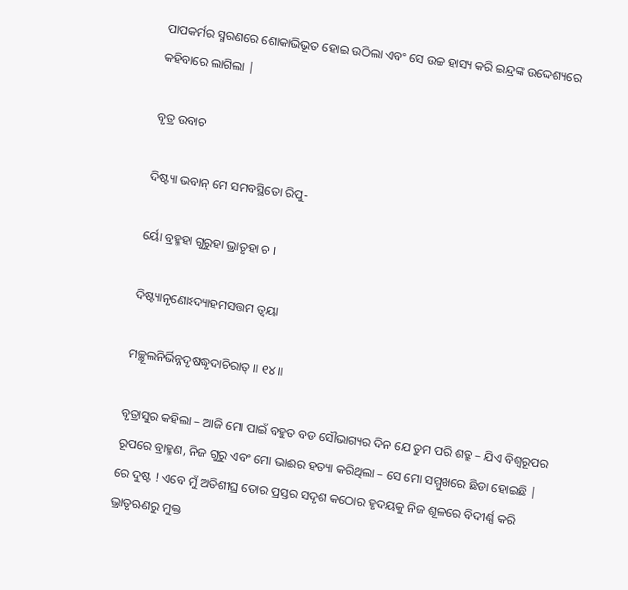ପାପକର୍ମର ସ୍ମରଣରେ ଶୋକାଭିଭୂତ ହୋଇ ଉଠିଲା ଏବଂ ସେ ଉଚ୍ଚ ହାସ୍ୟ କରି ଇନ୍ଦ୍ରଙ୍କ ଉଦ୍ଦେଶ୍ୟରେ କହିବାରେ ଲାଗିଲା |

ବୃତ୍ର ଉବାଚ

ଦିଷ୍ଟ୍ୟା ଭବାନ୍ ମେ ସମବସ୍ଥିତୋ ରିପୁ-

ର୍ୟୋ ବ୍ରହ୍ମହା ଗୁରୁହା ଭ୍ରାତୃହା ଚ ।

ଦିଷ୍ଟ୍ୟାନୃଣୋଽଦ୍ୟାହମସତ୍ତମ ତ୍ୱୟା

ମଚ୍ଛୂଲନିର୍ଭିନ୍ନଦୃଷଦ୍ଧୃଦାଚିରାତ୍ ॥ ୧୪॥

ବୃତ୍ରାସୁର କହିଲା – ଆଜି ମୋ ପାଇଁ ବହୁତ ବଡ ସୌଭାଗ୍ୟର ଦିନ ଯେ ତୁମ ପରି ଶତ୍ରୁ – ଯିଏ ବିଶ୍ବରୂପର ରୂପରେ ବ୍ରାହ୍ମଣ, ନିଜ ଗୁରୁ ଏବଂ ମୋ ଭାଈର ହତ୍ୟା କରିଥିଲା – ସେ ମୋ ସମ୍ମୁଖରେ ଛିଡା ହୋଇଛି | ରେ ଦୁଷ୍ଟ ! ଏବେ ମୁଁ ଅତିଶୀଘ୍ର ତୋର ପ୍ରସ୍ତର ସଦୃଶ କଠୋର ହୃଦୟକୁ ନିଜ ଶୂଳରେ ବିଦୀର୍ଣ୍ଣ କରି ଭ୍ରାତୃଋଣରୁ ମୁକ୍ତ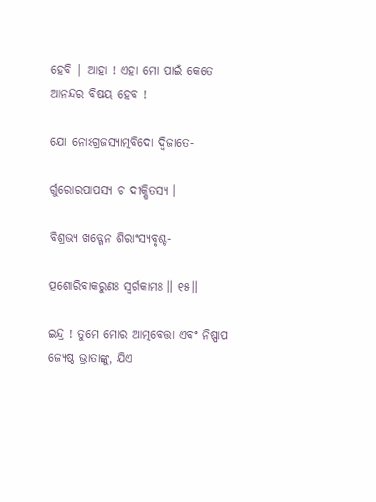ହେବି | ଆହା ! ଏହା ମୋ ପାଇଁ କେତେ ଆନନ୍ଦର ବିଷୟ ହେବ !

ଯୋ ନୋଽଗ୍ରଜସ୍ୟାତ୍ମବିଦୋ ଦ୍ୱିଜାତେ-

ର୍ଗୁରୋରପାପସ୍ୟ ଚ ଦୀକ୍ଷିତସ୍ୟ ।

ବିଶ୍ରଭ୍ୟ ଖଡ୍ଗେନ ଶିରାଂସ୍ୟବୃଶ୍ଚ-

ତ୍ପଶୋରିବାକରୁଣଃ ସ୍ୱର୍ଗକାମଃ ॥ ୧୫॥

ଇନ୍ଦ୍ର ! ତୁମେ ମୋର ଆତ୍ମବେତ୍ତା ଏବଂ ନିଷ୍ପାପ ଜ୍ୟେଷ୍ଠ ଭ୍ରାତାଙ୍କୁ, ଯିଏ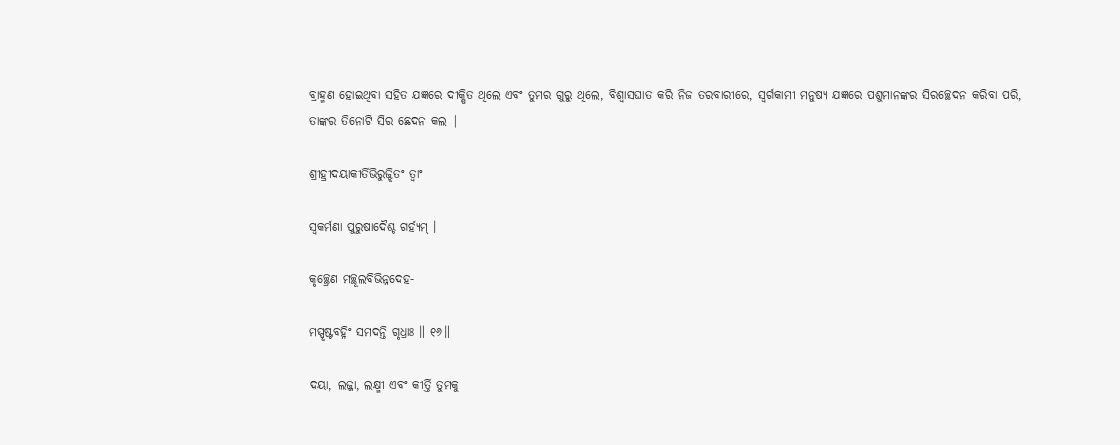ବ୍ରାହ୍ମଣ ହୋଇଥିବା ସହିତ ଯଜ୍ଞରେ ଦୀକ୍ଷିତ ଥିଲେ ଏବଂ ତୁମର ଗୁରୁ ଥିଲେ, ବିଶ୍ବାସଘାତ କରି ନିଜ ତରବାରୀରେ, ସ୍ବର୍ଗକାମୀ ମନୁଷ୍ୟ ଯଜ୍ଞରେ ପଶୁମାନଙ୍କର ସିରଚ୍ଛେଦନ କରିବା ପରି,  ତାଙ୍କର ତିନୋଟି ସିର ଛେଦନ କଲ |

ଶ୍ରୀହ୍ରୀଦୟାକୀର୍ତିଭିରୁଜ୍ଝିତଂ ତ୍ୱାଂ

ସ୍ୱକର୍ମଣା ପୁରୁଷାଦୈଶ୍ଚ ଗର୍ହ୍ୟମ୍ ।

କୃଚ୍ଛ୍ରେଣ ମଚ୍ଛୂଲବିଭିନ୍ନଦେହ-

ମସ୍ପୃଷ୍ଟବହ୍ନିଂ ସମଦନ୍ତି ଗୃଧ୍ରାଃ ॥ ୧୬॥

ଦୟା, ଲଜ୍ଜା, ଲକ୍ଷ୍ମୀ ଏବଂ କୀର୍ତ୍ତି ତୁମକୁ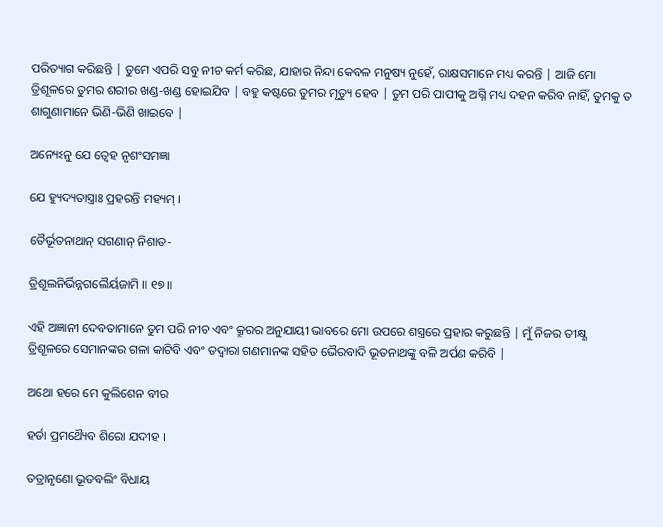ପରିତ୍ୟାଗ କରିଛନ୍ତି | ତୁମେ ଏପରି ସବୁ ନୀଚ କର୍ମ କରିଛ, ଯାହାର ନିନ୍ଦା କେବଳ ମନୁଷ୍ୟ ନୁହେଁ, ରାକ୍ଷସମାନେ ମଧ୍ୟ କରନ୍ତି | ଆଜି ମୋ ତ୍ରିଶୂଳରେ ତୁମର ଶରୀର ଖଣ୍ଡ-ଖଣ୍ଡ ହୋଇଯିବ | ବହୁ କଷ୍ଟରେ ତୁମର ମୃତ୍ୟୁ ହେବ | ତୁମ ପରି ପାପୀକୁ ଅଗ୍ନି ମଧ୍ୟ ଦହନ କରିବ ନାହିଁ, ତୁମକୁ ତ ଶାଗୁଣାମାନେ ଭିଣି-ଭିଣି ଖାଇବେ |

ଅନ୍ୟେଽନୁ ଯେ ତ୍ୱେହ ନୃଶଂସମଜ୍ଞା

ଯେ ହ୍ୟୁଦ୍ୟତାସ୍ତ୍ରାଃ ପ୍ରହରନ୍ତି ମହ୍ୟମ୍ ।

ତୈର୍ଭୂତନାଥାନ୍ ସଗଣାନ୍ ନିଶାତ-

ତ୍ରିଶୂଲନିର୍ଭିନ୍ନଗଲୈର୍ୟଜାମି ॥ ୧୭॥

ଏହି ଅଜ୍ଞାନୀ ଦେବତାମାନେ ତୁମ ପରି ନୀଚ ଏବଂ କ୍ରୂରର ଅନୁଯାୟୀ ଭାବରେ ମୋ ଉପରେ ଶସ୍ତ୍ରରେ ପ୍ରହାର କରୁଛନ୍ତି | ମୁଁ ନିଜର ତୀକ୍ଷ୍ଣ ତ୍ରିଶୂଳରେ ସେମାନଙ୍କର ଗଳା କାଟିବି ଏବଂ ତଦ୍ବାରା ଗଣମାନଙ୍କ ସହିତ ଭୈରବାଦି ଭୂତନାଥଙ୍କୁ ବଳି ଅର୍ପଣ କରିବି |

ଅଥୋ ହରେ ମେ କୁଲିଶେନ ବୀର

ହର୍ତା ପ୍ରମଥ୍ୟୈବ ଶିରୋ ଯଦୀହ ।

ତତ୍ରାନୃଣୋ ଭୂତବଲିଂ ବିଧାୟ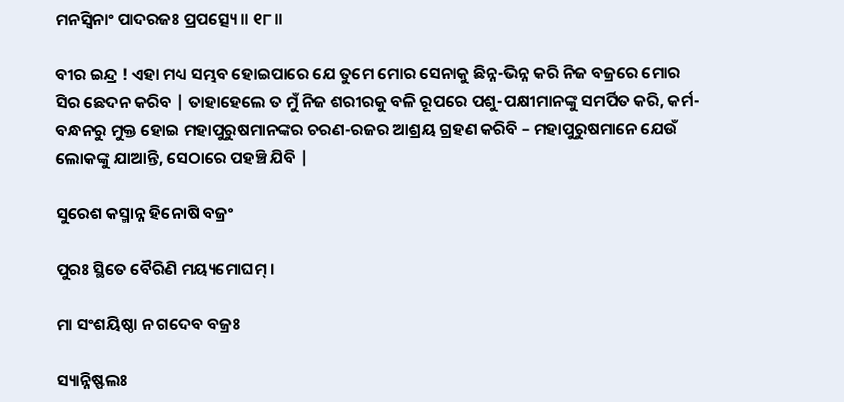ମନସ୍ୱିନାଂ ପାଦରଜଃ ପ୍ରପତ୍ସ୍ୟେ ॥ ୧୮॥

ବୀର ଇନ୍ଦ୍ର ! ଏହା ମଧ୍ୟ ସମ୍ଭବ ହୋଇପାରେ ଯେ ତୁମେ ମୋର ସେନାକୁ ଛିନ୍ନ-ଭିନ୍ନ କରି ନିଜ ବଜ୍ରରେ ମୋର ସିର ଛେଦନ କରିବ | ତାହାହେଲେ ତ ମୁଁ ନିଜ ଶରୀରକୁ ବଳି ରୂପରେ ପଶୁ-ପକ୍ଷୀମାନଙ୍କୁ ସମର୍ପିତ କରି, କର୍ମ-ବନ୍ଧନରୁ ମୁକ୍ତ ହୋଇ ମହାପୁରୁଷମାନଙ୍କର ଚରଣ-ରଜର ଆଶ୍ରୟ ଗ୍ରହଣ କରିବି – ମହାପୁରୁଷମାନେ ଯେଉଁ ଲୋକଙ୍କୁ ଯାଆନ୍ତି, ସେଠାରେ ପହଞ୍ଚି ଯିବି |

ସୁରେଶ କସ୍ମାନ୍ନ ହିନୋଷି ବଜ୍ରଂ

ପୁରଃ ସ୍ଥିତେ ବୈରିଣି ମୟ୍ୟମୋଘମ୍ ।

ମା ସଂଶୟିଷ୍ଠା ନ ଗଦେବ ବଜ୍ରଃ

ସ୍ୟାନ୍ନିଷ୍ଫଲଃ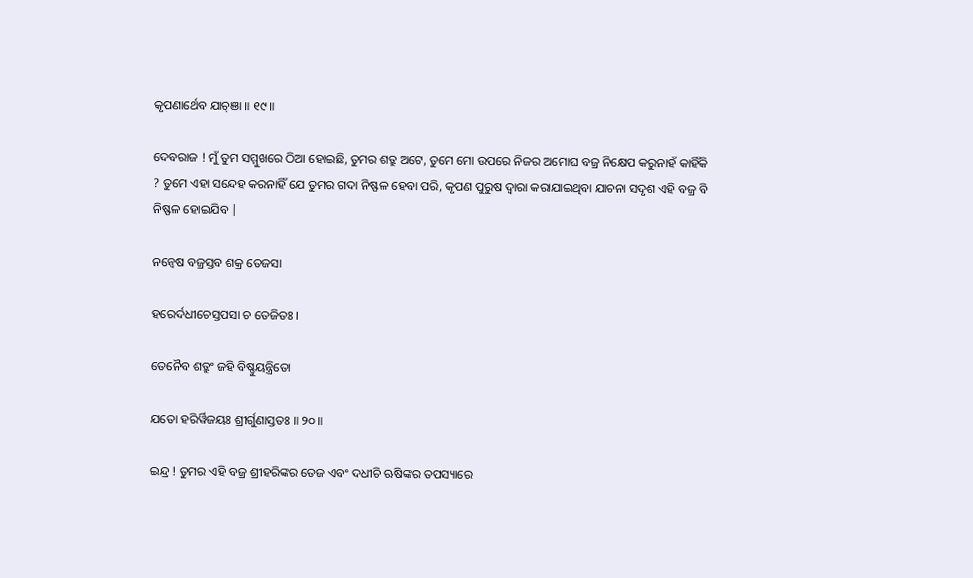କୃପଣାର୍ଥେବ ଯାଚ୍ଞା ॥ ୧୯॥

ଦେବରାଜ ! ମୁଁ ତୁମ ସମ୍ମୁଖରେ ଠିଆ ହୋଇଛି, ତୁମର ଶତ୍ରୁ ଅଟେ, ତୁମେ ମୋ ଉପରେ ନିଜର ଅମୋଘ ବଜ୍ର ନିକ୍ଷେପ କରୁନାହଁ କାହିଁକି ? ତୁମେ ଏହା ସନ୍ଦେହ କରନାହିଁ ଯେ ତୁମର ଗଦା ନିଷ୍ଫଳ ହେବା ପରି, କୃପଣ ପୁରୁଷ ଦ୍ବାରା କରାଯାଇଥିବା ଯାଚନା ସଦୃଶ ଏହି ବଜ୍ର ବି ନିଷ୍ଫଳ ହୋଇଯିବ |

ନନ୍ୱେଷ ବଜ୍ରସ୍ତବ ଶକ୍ର ତେଜସା

ହରେର୍ଦଧୀଚେସ୍ତପସା ଚ ତେଜିତଃ ।

ତେନୈବ ଶତ୍ରୁଂ ଜହି ବିଷ୍ଣୁୟନ୍ତ୍ରିତୋ

ଯତୋ ହରିର୍ୱିଜୟଃ ଶ୍ରୀର୍ଗୁଣାସ୍ତତଃ ॥ ୨୦॥

ଇନ୍ଦ୍ର ! ତୁମର ଏହି ବଜ୍ର ଶ୍ରୀହରିଙ୍କର ତେଜ ଏବଂ ଦଧୀଚି ଋଷିଙ୍କର ତପସ୍ୟାରେ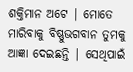ଶକ୍ତିମାନ ଅଟେ | ମୋତେ ମାରିବାକୁ ବିଷ୍ଣୁଭଗବାନ ତୁମକୁ ଆଜ୍ଞା ଦେଇଛନ୍ତି | ସେଥିପାଇଁ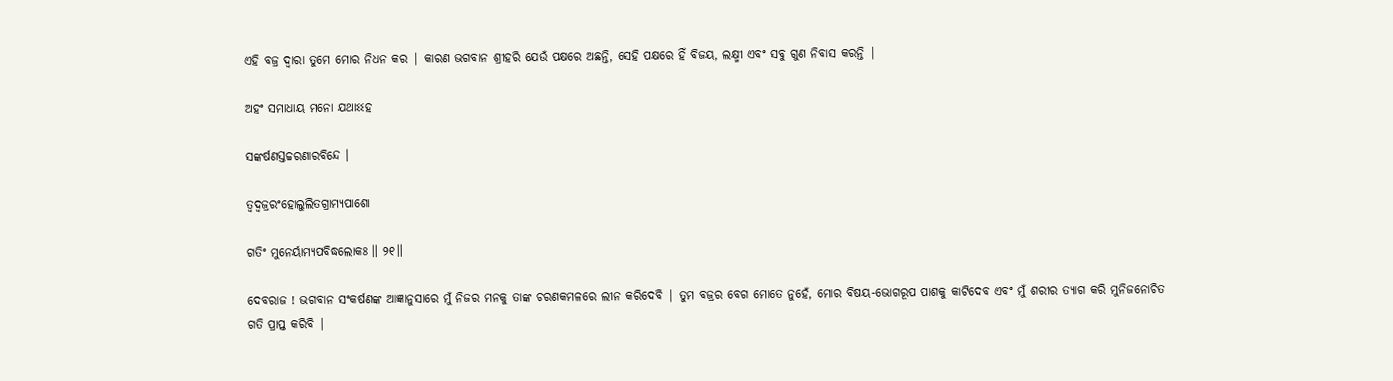ଏହି ବଜ୍ର ଦ୍ବାରା ତୁମେ ମୋର ନିଧନ କର | କାରଣ ଭଗବାନ ଶ୍ରୀହରି ଯେଉଁ ପକ୍ଷରେ ଅଛନ୍ତି, ସେହି ପକ୍ଷରେ ହିଁ ବିଜୟ, ଲକ୍ଷ୍ମୀ ଏବଂ ସବୁ ଗୁଣ ନିବାସ କରନ୍ତି |

ଅହଂ ସମାଧାୟ ମନୋ ଯଥାଽଽହ

ସଙ୍କର୍ଷଣସ୍ତଚ୍ଚରଣାରବିନ୍ଦେ ।

ତ୍ୱଦ୍ୱଜ୍ରରଂହୋଲୁଲିତଗ୍ରାମ୍ୟପାଶୋ

ଗତିଂ ମୁନେର୍ୟାମ୍ୟପବିଦ୍ଧଲୋକଃ ॥ ୨୧॥

ଦେବରାଜ ! ଭଗବାନ ସଂକର୍ଷଣଙ୍କ ଆଜ୍ଞାନୁସାରେ ମୁଁ ନିଜର ମନକୁ ତାଙ୍କ ଚରଣକମଳରେ ଲୀନ କରିଦେବି | ତୁମ ବଜ୍ରର ବେଗ ମୋତେ ନୁହେଁ, ମୋର ବିଷୟ-ଭୋଗରୂପ ପାଶକୁ କାଟିଦେବ ଏବଂ ମୁଁ ଶରୀର ତ୍ୟାଗ କରି ମୁନିଜନୋଚିତ ଗତି ପ୍ରାପ୍ତ କରିବି |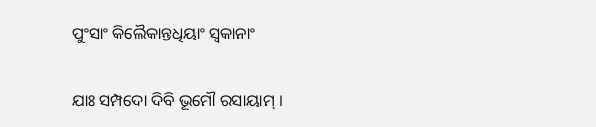ପୁଂସାଂ କିଲୈକାନ୍ତଧିୟାଂ ସ୍ୱକାନାଂ

ଯାଃ ସମ୍ପଦୋ ଦିବି ଭୂମୌ ରସାୟାମ୍ ।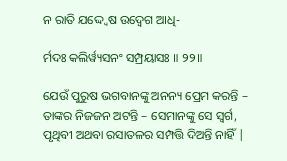ନ ରାତି ଯଦ୍ଦ୍ୱେଷ ଉଦ୍ୱେଗ ଆଧି-

ର୍ମଦଃ କଲିର୍ୱ୍ୟସନଂ ସମ୍ପ୍ରୟାସଃ ॥ ୨୨॥

ଯେଉଁ ପୁରୁଷ ଭଗବାନଙ୍କୁ ଅନନ୍ୟ ପ୍ରେମ କରନ୍ତି – ତାଙ୍କର ନିଜଜନ ଅଟନ୍ତି – ସେମାନଙ୍କୁ ସେ ସ୍ବର୍ଗ, ପୃଥିବୀ ଅଥବା ରସାତଳର ସମ୍ପତ୍ତି ଦିଅନ୍ତି ନାହିଁ |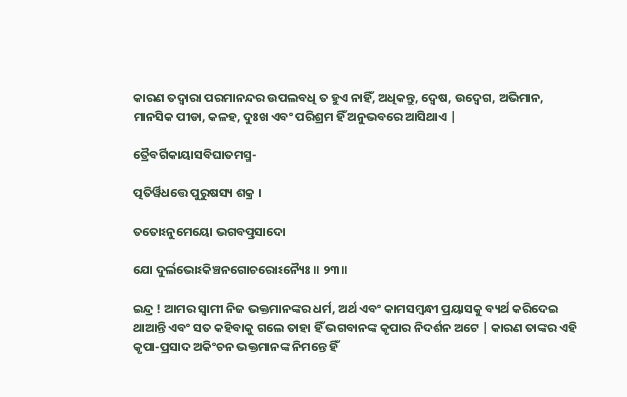କାରଣ ତଦ୍ବାରା ପରମାନନ୍ଦର ଉପଲବଧି ତ ହୁଏ ନାହିଁ, ଅଧିକନ୍ତୁ, ଦ୍ବେଷ, ଉଦ୍ବେଗ, ଅଭିମାନ, ମାନସିକ ପୀଡା, କଳହ, ଦୁଃଖ ଏବଂ ପରିଶ୍ରମ ହିଁ ଅନୁଭବରେ ଆସିଥାଏ |

ତ୍ରୈବର୍ଗିକାୟାସବିଘାତମସ୍ମ-

ତ୍ପତିର୍ୱିଧତ୍ତେ ପୁରୁଷସ୍ୟ ଶକ୍ର ।

ତତୋଽନୁମେୟୋ ଭଗବତ୍ପ୍ରସାଦୋ

ଯୋ ଦୁର୍ଲଭୋଽକିଞ୍ଚନଗୋଚରୋଽନ୍ୟୈଃ ॥ ୨୩॥

ଇନ୍ଦ୍ର ! ଆମର ସ୍ବାମୀ ନିଜ ଭକ୍ତମାନଙ୍କର ଧର୍ମ, ଅର୍ଥ ଏବଂ କାମସମ୍ବନ୍ଧୀ ପ୍ରୟାସକୁ ବ୍ୟର୍ଥ କରିଦେଇ ଥାଆନ୍ତି ଏବଂ ସତ କହିବାକୁ ଗଲେ ତାହା ହିଁ ଭଗବାନଙ୍କ କୃପାର ନିଦର୍ଶନ ଅଟେ | କାରଣ ତାଙ୍କର ଏହି କୃପା-ପ୍ରସାଦ ଅକିଂଚନ ଭକ୍ତମାନଙ୍କ ନିମନ୍ତେ ହିଁ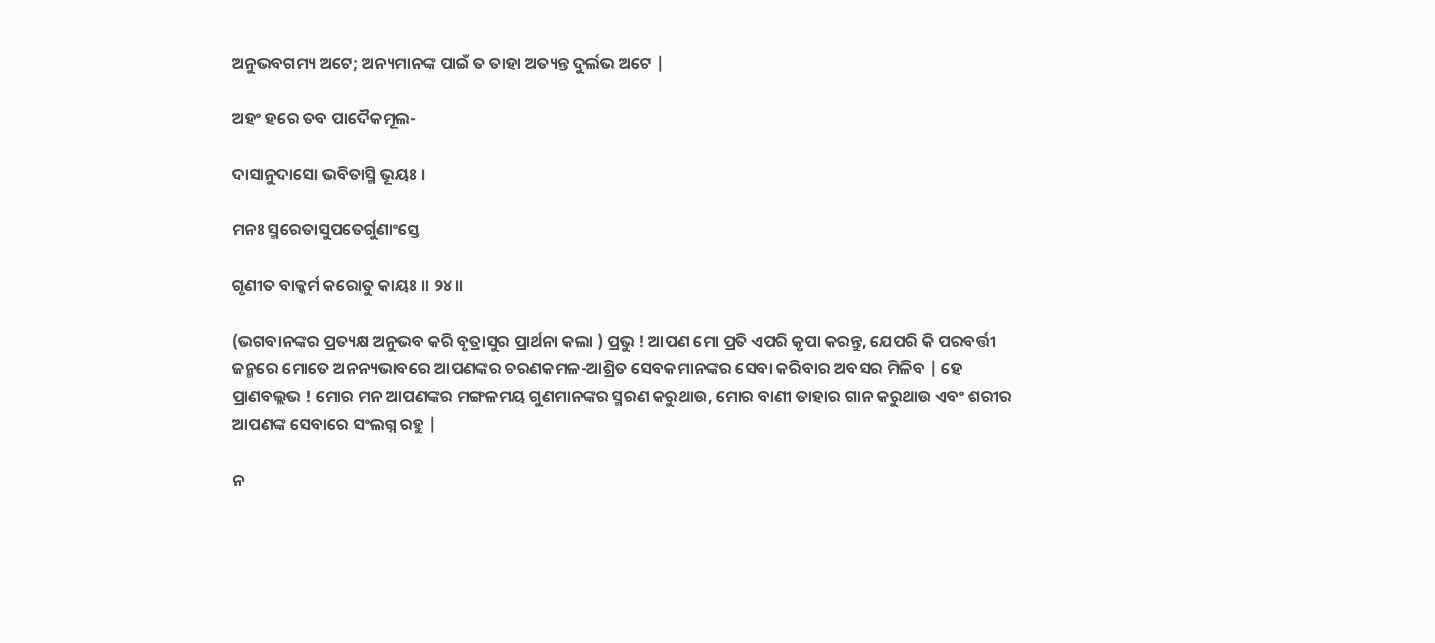ଅନୁଭବଗମ୍ୟ ଅଟେ; ଅନ୍ୟମାନଙ୍କ ପାଇଁ ତ ତାହା ଅତ୍ୟନ୍ତ ଦୁର୍ଲଭ ଅଟେ |

ଅହଂ ହରେ ତବ ପାଦୈକମୂଲ-

ଦାସାନୁଦାସୋ ଭବିତାସ୍ମି ଭୂୟଃ ।

ମନଃ ସ୍ମରେତାସୁପତେର୍ଗୁଣାଂସ୍ତେ

ଗୃଣୀତ ବାକ୍କର୍ମ କରୋତୁ କାୟଃ ॥ ୨୪॥

(ଭଗବାନଙ୍କର ପ୍ରତ୍ୟକ୍ଷ ଅନୁଭବ କରି ବୃତ୍ରାସୁର ପ୍ରାର୍ଥନା କଲା ) ପ୍ରଭୁ ! ଆପଣ ମୋ ପ୍ରତି ଏପରି କୃପା କରନ୍ତୁ, ଯେପରି କି ପରବର୍ତ୍ତୀ ଜନ୍ମରେ ମୋତେ ଅନନ୍ୟଭାବରେ ଆପଣଙ୍କର ଚରଣକମଳ-ଆଶ୍ରିତ ସେବକମାନଙ୍କର ସେବା କରିବାର ଅବସର ମିଳିବ | ହେ ପ୍ରାଣବଲ୍ଲଭ ! ମୋର ମନ ଆପଣଙ୍କର ମଙ୍ଗଳମୟ ଗୁଣମାନଙ୍କର ସ୍ମରଣ କରୁଥାଉ, ମୋର ବାଣୀ ତାହାର ଗାନ କରୁଥାଉ ଏବଂ ଶରୀର ଆପଣଙ୍କ ସେବାରେ ସଂଲଗ୍ନ ରହୁ |

ନ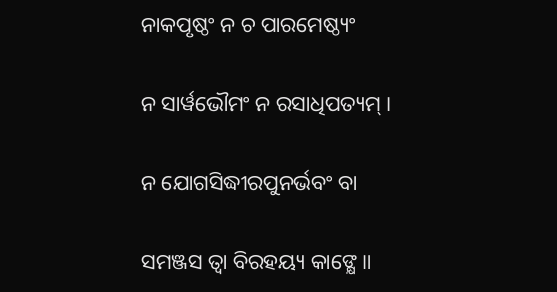ନାକପୃଷ୍ଠଂ ନ ଚ ପାରମେଷ୍ଠ୍ୟଂ

ନ ସାର୍ୱଭୌମଂ ନ ରସାଧିପତ୍ୟମ୍ ।

ନ ଯୋଗସିଦ୍ଧୀରପୁନର୍ଭବଂ ବା

ସମଞ୍ଜସ ତ୍ୱା ବିରହୟ୍ୟ କାଙ୍କ୍ଷେ ॥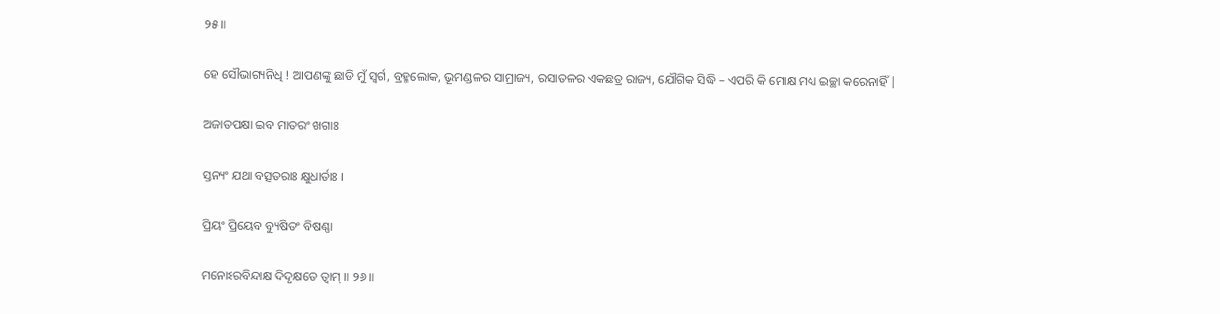୨୫॥

ହେ ସୌଭାଗ୍ୟନିଧି ! ଆପଣଙ୍କୁ ଛାଡି ମୁଁ ସ୍ବର୍ଗ, ବ୍ରହ୍ମଲୋକ, ଭୂମଣ୍ଡଳର ସାମ୍ରାଜ୍ୟ, ରସାତଳର ଏକଛତ୍ର ରାଜ୍ୟ, ଯୌଗିକ ସିଦ୍ଧି – ଏପରି କି ମୋକ୍ଷ ମଧ୍ୟ ଇଚ୍ଛା କରେନାହିଁ |

ଅଜାତପକ୍ଷା ଇବ ମାତରଂ ଖଗାଃ

ସ୍ତନ୍ୟଂ ଯଥା ବତ୍ସତରାଃ କ୍ଷୁଧାର୍ତାଃ ।

ପ୍ରିୟଂ ପ୍ରିୟେବ ବ୍ୟୁଷିତଂ ବିଷଣ୍ଣା

ମନୋଽରବିନ୍ଦାକ୍ଷ ଦିଦୃକ୍ଷତେ ତ୍ୱାମ୍ ॥ ୨୬॥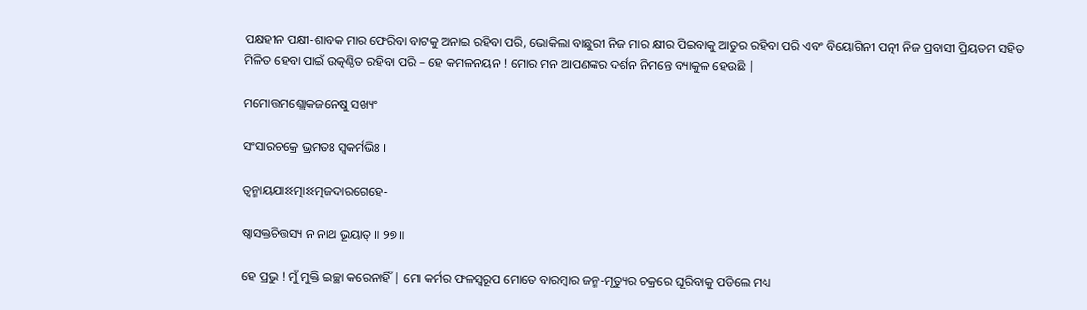ପକ୍ଷହୀନ ପକ୍ଷୀ-ଶାବକ ମାର ଫେରିବା ବାଟକୁ ଅନାଇ ରହିବା ପରି, ଭୋକିଲା ବାଛୁରୀ ନିଜ ମାର କ୍ଷୀର ପିଇବାକୁ ଆତୁର ରହିବା ପରି ଏବଂ ବିୟୋଗିନୀ ପତ୍ନୀ ନିଜ ପ୍ରବାସୀ ପ୍ରିୟତମ ସହିତ ମିଳିତ ହେବା ପାଇଁ ଉତ୍କଣ୍ଠିତ ରହିବା ପରି – ହେ କମଳନୟନ ! ମୋର ମନ ଆପଣଙ୍କର ଦର୍ଶନ ନିମନ୍ତେ ବ୍ୟାକୁଳ ହେଉଛି |

ମମୋତ୍ତମଶ୍ଲୋକଜନେଷୁ ସଖ୍ୟଂ

ସଂସାରଚକ୍ରେ ଭ୍ରମତଃ ସ୍ୱକର୍ମଭିଃ ।

ତ୍ୱନ୍ମାୟଯାଽଽତ୍ମାଽଽତ୍ମଜଦାରଗେହେ-

ଷ୍ୱାସକ୍ତଚିତ୍ତସ୍ୟ ନ ନାଥ ଭୂୟାତ୍ ॥ ୨୭॥

ହେ ପ୍ରଭୁ ! ମୁଁ ମୁକ୍ତି ଇଚ୍ଛା କରେନାହିଁ | ମୋ କର୍ମର ଫଳସ୍ବରୂପ ମୋତେ ବାରମ୍ବାର ଜନ୍ମ-ମୃତ୍ୟୁର ଚକ୍ରରେ ଘୂରିବାକୁ ପଡିଲେ ମଧ୍ୟ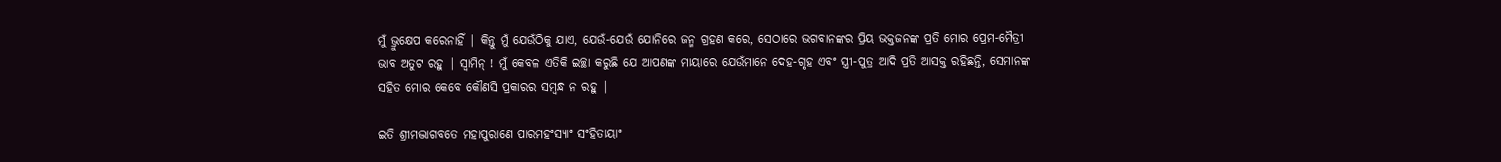ମୁଁ ଭ୍ରୁକ୍ଷେପ କରେନାହିଁ | କିନ୍ତୁ ମୁଁ ଯେଉଁଠିକୁ ଯାଏ, ଯେଉଁ-ଯେଉଁ ଯୋନିରେ ଜନ୍ମ ଗ୍ରହଣ କରେ, ସେଠାରେ ଭଗବାନଙ୍କର ପ୍ରିୟ ଭକ୍ତଜନଙ୍କ ପ୍ରତି ମୋର ପ୍ରେମ-ମୈତ୍ରୀ ଭାବ ଅତୁଟ ରହୁ | ସ୍ବାମିନ୍ ! ମୁଁ କେବଳ ଏତିକି ଇଚ୍ଛା କରୁଛି ଯେ ଆପଣଙ୍କ ମାୟାରେ ଯେଉଁମାନେ ଦେହ-ଗୃହ ଏବଂ ସ୍ତ୍ରୀ-ପୁତ୍ର ଆଦି ପ୍ରତି ଆସକ୍ତ ରହିଛନ୍ତି, ସେମାନଙ୍କ ସହିତ ମୋର କେବେ କୌଣସି ପ୍ରକାରର ସମ୍ବନ୍ଧ ନ ରହୁ |

ଇତି ଶ୍ରୀମଦ୍ଭାଗବତେ ମହାପୁରାଣେ ପାରମହଂସ୍ୟାଂ ସଂହିତାୟାଂ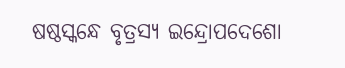ଷଷ୍ଠସ୍କନ୍ଧେ ବୃତ୍ରସ୍ୟ ଇନ୍ଦ୍ରୋପଦେଶୋ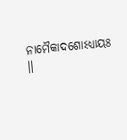ନାମୈକାଦଶୋଽଧ୍ୟାୟଃ ॥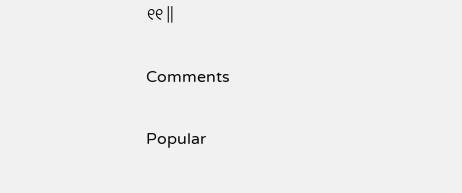୧୧॥

Comments

Popular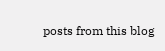posts from this blog